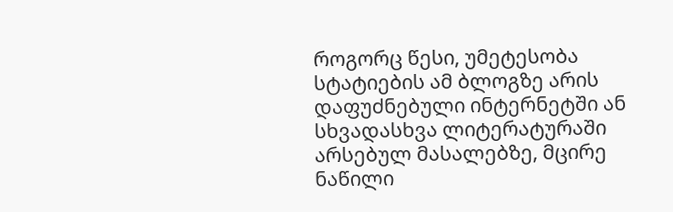როგორც წესი, უმეტესობა სტატიების ამ ბლოგზე არის დაფუძნებული ინტერნეტში ან სხვადასხვა ლიტერატურაში არსებულ მასალებზე, მცირე ნაწილი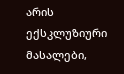არის ექსკლუზიური მასალები,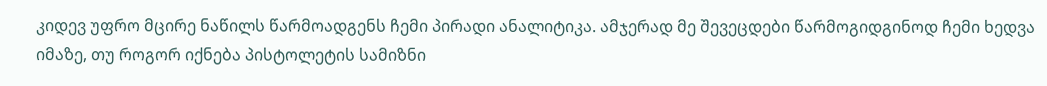კიდევ უფრო მცირე ნაწილს წარმოადგენს ჩემი პირადი ანალიტიკა. ამჯერად მე შევეცდები წარმოგიდგინოდ ჩემი ხედვა იმაზე, თუ როგორ იქნება პისტოლეტის სამიზნი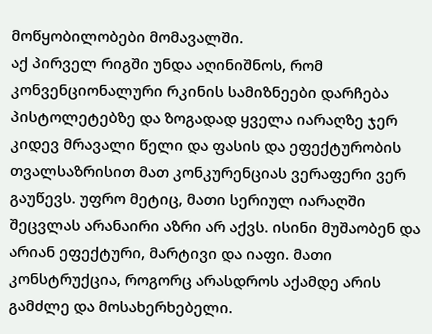მოწყობილობები მომავალში.
აქ პირველ რიგში უნდა აღინიშნოს, რომ კონვენციონალური რკინის სამიზნეები დარჩება პისტოლეტებზე და ზოგადად ყველა იარაღზე ჯერ კიდევ მრავალი წელი და ფასის და ეფექტურობის თვალსაზრისით მათ კონკურენციას ვერაფერი ვერ გაუწევს. უფრო მეტიც, მათი სერიულ იარაღში შეცვლას არანაირი აზრი არ აქვს. ისინი მუშაობენ და არიან ეფექტური, მარტივი და იაფი. მათი კონსტრუქცია, როგორც არასდროს აქამდე არის გამძლე და მოსახერხებელი.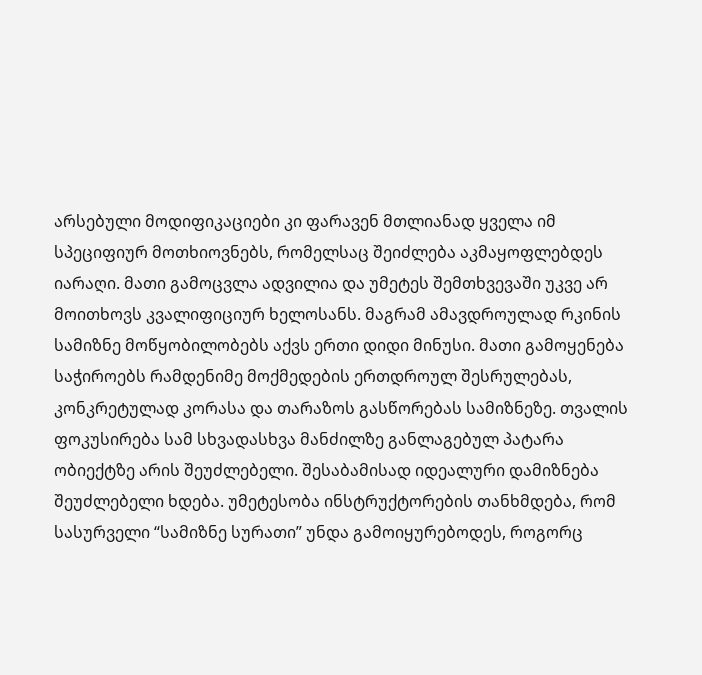არსებული მოდიფიკაციები კი ფარავენ მთლიანად ყველა იმ სპეციფიურ მოთხიოვნებს, რომელსაც შეიძლება აკმაყოფლებდეს იარაღი. მათი გამოცვლა ადვილია და უმეტეს შემთხვევაში უკვე არ მოითხოვს კვალიფიციურ ხელოსანს. მაგრამ ამავდროულად რკინის სამიზნე მოწყობილობებს აქვს ერთი დიდი მინუსი. მათი გამოყენება საჭიროებს რამდენიმე მოქმედების ერთდროულ შესრულებას, კონკრეტულად კორასა და თარაზოს გასწორებას სამიზნეზე. თვალის ფოკუსირება სამ სხვადასხვა მანძილზე განლაგებულ პატარა ობიექტზე არის შეუძლებელი. შესაბამისად იდეალური დამიზნება შეუძლებელი ხდება. უმეტესობა ინსტრუქტორების თანხმდება, რომ სასურველი “სამიზნე სურათი” უნდა გამოიყურებოდეს, როგორც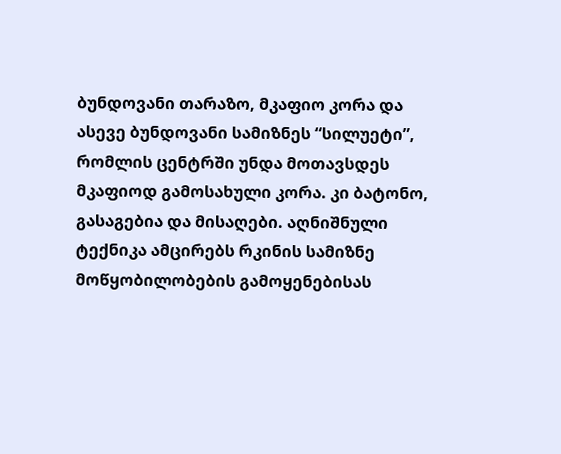ბუნდოვანი თარაზო, მკაფიო კორა და ასევე ბუნდოვანი სამიზნეს “სილუეტი”, რომლის ცენტრში უნდა მოთავსდეს მკაფიოდ გამოსახული კორა. კი ბატონო, გასაგებია და მისაღები. აღნიშნული ტექნიკა ამცირებს რკინის სამიზნე მოწყობილობების გამოყენებისას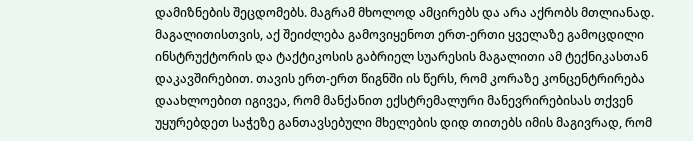დამიზნების შეცდომებს. მაგრამ მხოლოდ ამცირებს და არა აქრობს მთლიანად. მაგალითისთვის, აქ შეიძლება გამოვიყენოთ ერთ-ერთი ყველაზე გამოცდილი ინსტრუქტორის და ტაქტიკოსის გაბრიელ სუარესის მაგალითი ამ ტექნიკასთან დაკავშირებით. თავის ერთ-ერთ წიგნში ის წერს, რომ კორაზე კონცენტრირება დაახლოებით იგივეა, რომ მანქანით ექსტრემალური მანევრირებისას თქვენ უყურებდეთ საჭეზე განთავსებული მხელების დიდ თითებს იმის მაგივრად, რომ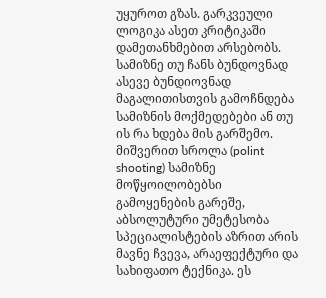უყუროთ გზას. გარკვეული ლოგიკა ასეთ კრიტიკაში დამეთანხმებით არსებობს. სამიზნე თუ ჩანს ბუნდოვნად ასევე ბუნდიოვნად მაგალითისთვის გამოჩნდება სამიზნის მოქმედებები ან თუ ის რა ხდება მის გარშემო. მიშვერით სროლა (polint shooting) სამიზნე მოწყოილობებსი გამოყენების გარეშე, აბსოლუტური უმეტესობა სპეციალისტების აზრით არის მავნე ჩვევა, არაეფექტური და სახიფათო ტექნიკა. ეს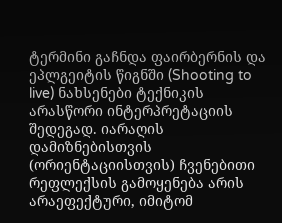ტერმინი გაჩნდა ფაირბერნის და ეპლგეიტის წიგნში (Shooting to live) ნახსენები ტექნიკის არასწორი ინტერპრეტაციის შედეგად. იარაღის დამიზნებისთვის (ორიენტაციისთვის) ჩვენებითი რეფლექსის გამოყენება არის არაეფექტური, იმიტომ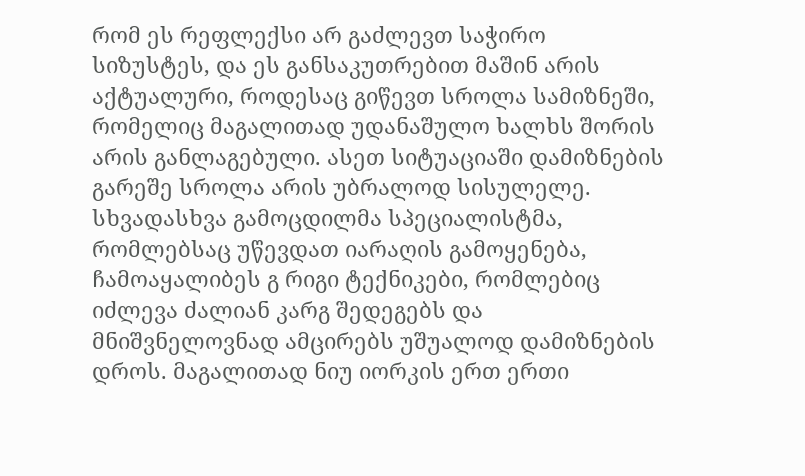რომ ეს რეფლექსი არ გაძლევთ საჭირო სიზუსტეს, და ეს განსაკუთრებით მაშინ არის აქტუალური, როდესაც გიწევთ სროლა სამიზნეში, რომელიც მაგალითად უდანაშულო ხალხს შორის არის განლაგებული. ასეთ სიტუაციაში დამიზნების გარეშე სროლა არის უბრალოდ სისულელე. სხვადასხვა გამოცდილმა სპეციალისტმა, რომლებსაც უწევდათ იარაღის გამოყენება, ჩამოაყალიბეს გ რიგი ტექნიკები, რომლებიც იძლევა ძალიან კარგ შედეგებს და მნიშვნელოვნად ამცირებს უშუალოდ დამიზნების დროს. მაგალითად ნიუ იორკის ერთ ერთი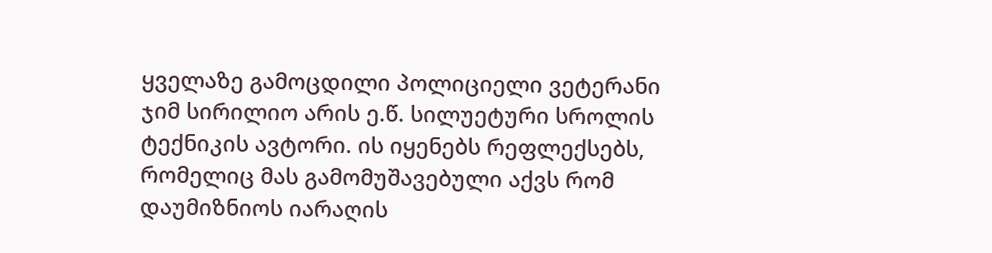ყველაზე გამოცდილი პოლიციელი ვეტერანი ჯიმ სირილიო არის ე.წ. სილუეტური სროლის ტექნიკის ავტორი. ის იყენებს რეფლექსებს, რომელიც მას გამომუშავებული აქვს რომ დაუმიზნიოს იარაღის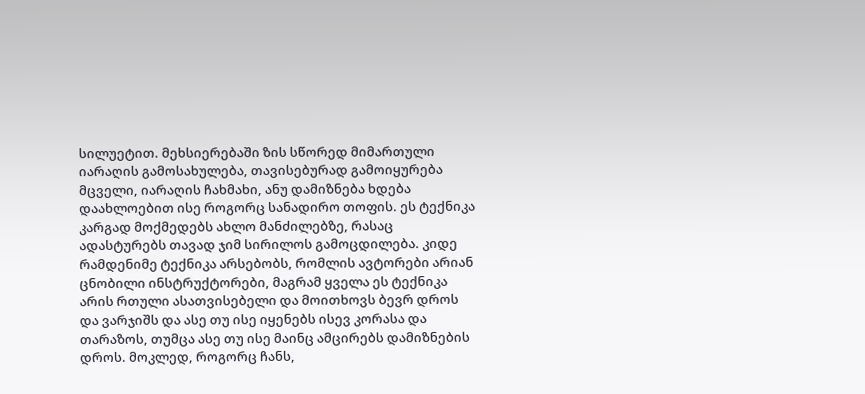სილუეტით. მეხსიერებაში ზის სწორედ მიმართული იარაღის გამოსახულება, თავისებურად გამოიყურება მცველი, იარაღის ჩახმახი, ანუ დამიზნება ხდება დაახლოებით ისე როგორც სანადირო თოფის. ეს ტექნიკა კარგად მოქმედებს ახლო მანძილებზე, რასაც ადასტურებს თავად ჯიმ სირილოს გამოცდილება. კიდე რამდენიმე ტექნიკა არსებობს, რომლის ავტორები არიან ცნობილი ინსტრუქტორები, მაგრამ ყველა ეს ტექნიკა არის რთული ასათვისებელი და მოითხოვს ბევრ დროს და ვარჯიშს და ასე თუ ისე იყენებს ისევ კორასა და თარაზოს, თუმცა ასე თუ ისე მაინც ამცირებს დამიზნების დროს. მოკლედ, როგორც ჩანს,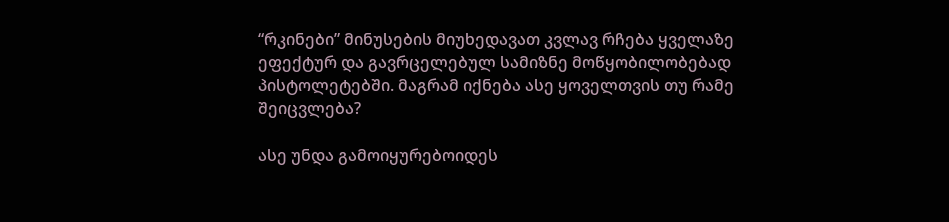“რკინები” მინუსების მიუხედავათ კვლავ რჩება ყველაზე ეფექტურ და გავრცელებულ სამიზნე მოწყობილობებად პისტოლეტებში. მაგრამ იქნება ასე ყოველთვის თუ რამე შეიცვლება?

ასე უნდა გამოიყურებოიდეს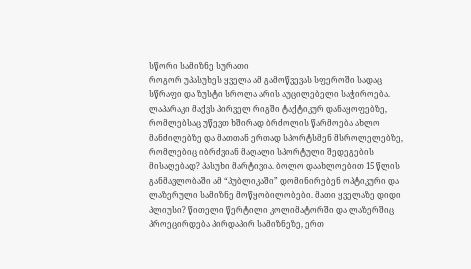სწორი სამიზნე სურათი
როგორ უპასუხეს ყველა ამ გამოწვევას სფეროში სადაც სწრაფი და ზუსტი სროლა არის აუცილებელი საჭიროება. ლაპარაკი მაქვს პირველ რიგში ტაქტიკურ დანაყოფებზე, რომლებსაც უწევთ ხშირად ბრძოლის წარმოება ახლო მანძილებზე და მათთან ერთად სპორტსმენ მსროლელებზე, რომლებიც იბრძვიან მაღალი სპორტული შედეგების მისაღებად? პასუხი მარტივია. ბოლო დაახლოებით 15 წლის განმავლობაში ამ “პუბლიკაში” დომინირებენ ოპტიკური და ლაზერული სამიზნე მოწყობილობები. მათი ყველაზე დიდი პლიუსი? წითელი წერტილი კოლიმატორში და ლაზერშიც პროეცირდება პირდაპირ სამიზნეზე, ერთ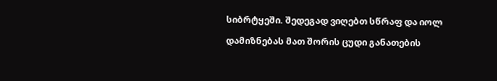სიბრტყეში. შედეგად ვიღებთ სწრაფ და იოლ დამიზნებას მათ შორის ცუდი განათების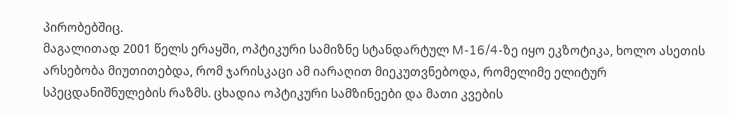პირობებშიც.
მაგალითად 2001 წელს ერაყში, ოპტიკური სამიზნე სტანდარტულ M-16/4-ზე იყო ეკზოტიკა, ხოლო ასეთის არსებობა მიუთითებდა, რომ ჯარისკაცი ამ იარაღით მიეკუთვნებოდა, რომელიმე ელიტურ სპეცდანიშნულების რაზმს. ცხადია ოპტიკური სამზინეები და მათი კვების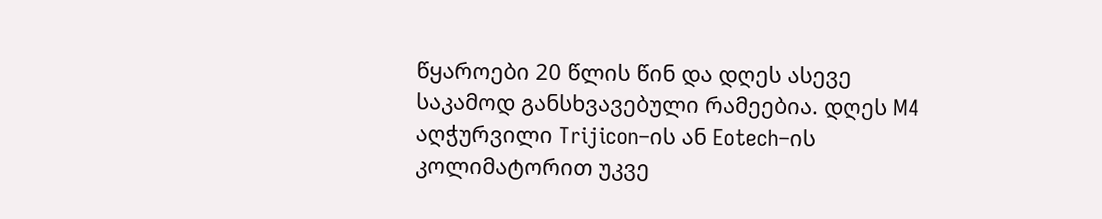წყაროები 20 წლის წინ და დღეს ასევე საკამოდ განსხვავებული რამეებია. დღეს M4 აღჭურვილი Trijicon–ის ან Eotech–ის კოლიმატორით უკვე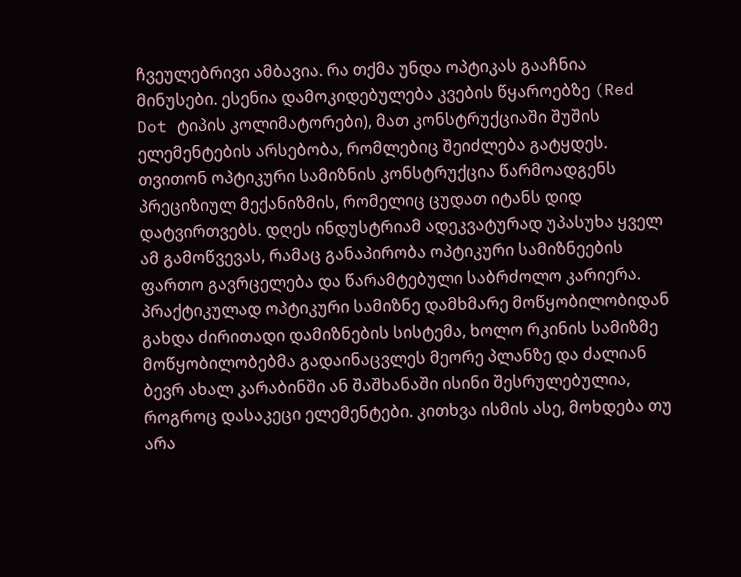ჩვეულებრივი ამბავია. რა თქმა უნდა ოპტიკას გააჩნია მინუსები. ესენია დამოკიდებულება კვების წყაროებზე (Red Dot ტიპის კოლიმატორები), მათ კონსტრუქციაში შუშის ელემენტების არსებობა, რომლებიც შეიძლება გატყდეს. თვითონ ოპტიკური სამიზნის კონსტრუქცია წარმოადგენს პრეციზიულ მექანიზმის, რომელიც ცუდათ იტანს დიდ დატვირთვებს. დღეს ინდუსტრიამ ადეკვატურად უპასუხა ყველ ამ გამოწვევას, რამაც განაპირობა ოპტიკური სამიზნეების ფართო გავრცელება და წარამტებული საბრძოლო კარიერა. პრაქტიკულად ოპტიკური სამიზნე დამხმარე მოწყობილობიდან გახდა ძირითადი დამიზნების სისტემა, ხოლო რკინის სამიზმე მოწყობილობებმა გადაინაცვლეს მეორე პლანზე და ძალიან ბევრ ახალ კარაბინში ან შაშხანაში ისინი შესრულებულია, როგროც დასაკეცი ელემენტები. კითხვა ისმის ასე, მოხდება თუ არა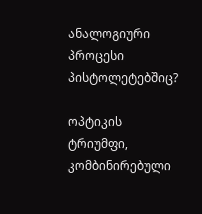ანალოგიური პროცესი პისტოლეტებშიც?

ოპტიკის ტრიუმფი, კომბინირებული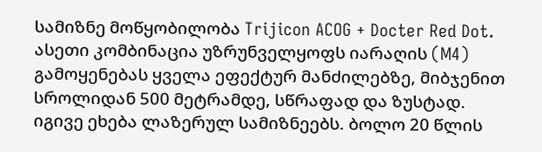სამიზნე მოწყობილობა Trijicon ACOG + Docter Red Dot. ასეთი კომბინაცია უზრუნველყოფს იარაღის (M4) გამოყენებას ყველა ეფექტურ მანძილებზე, მიბჯენით სროლიდან 500 მეტრამდე, სწრაფად და ზუსტად.
იგივე ეხება ლაზერულ სამიზნეებს. ბოლო 20 წლის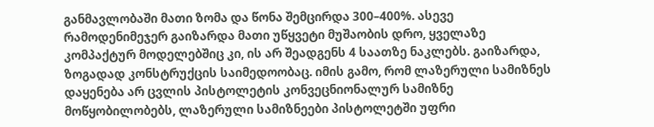განმავლობაში მათი ზომა და წონა შემცირდა 300–400%. ასევე რამოდენიმეჯერ გაიზარდა მათი უწყვეტი მუშაობის დრო, ყველაზე კომპაქტურ მოდელებშიც კი, ის არ შეადგენს 4 საათზე ნაკლებს. გაიზარდა, ზოგადად კონსტრუქცის საიმედოობაც. იმის გამო, რომ ლაზერული სამიზნეს დაყენება არ ცვლის პისტოლეტის კონვეცნიონალურ სამიზნე მოწყობილობებს, ლაზერული სამიზნეები პისტოლეტში უფრი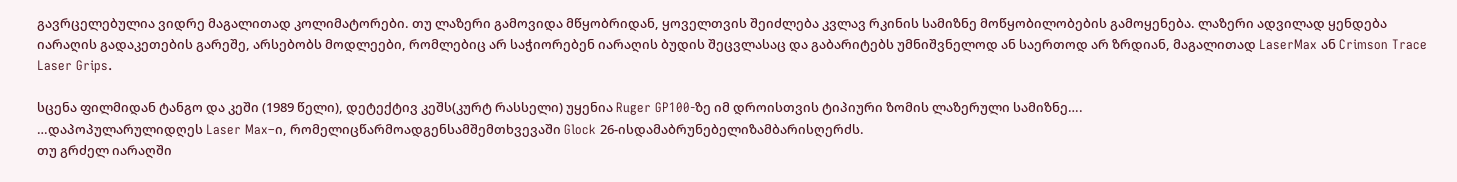გავრცელებულია ვიდრე მაგალითად კოლიმატორები. თუ ლაზერი გამოვიდა მწყობრიდან, ყოველთვის შეიძლება კვლავ რკინის სამიზნე მოწყობილობების გამოყენება. ლაზერი ადვილად ყენდება იარაღის გადაკეთების გარეშე, არსებობს მოდლეები, რომლებიც არ საჭიორებენ იარაღის ბუდის შეცვლასაც და გაბარიტებს უმნიშვნელოდ ან საერთოდ არ ზრდიან, მაგალითად LaserMax ან Crimson Trace Laser Grips.

სცენა ფილმიდან ტანგო და კეში (1989 წელი), დეტექტივ კეშს(კურტ რასსელი) უყენია Ruger GP100-ზე იმ დროისთვის ტიპიური ზომის ლაზერული სამიზნე….
…დაპოპულარულიდღეს Laser Max–ი, რომელიცწარმოადგენსამშემთხვევაში Glock 26-ისდამაბრუნებელიზამბარისღერძს.
თუ გრძელ იარაღში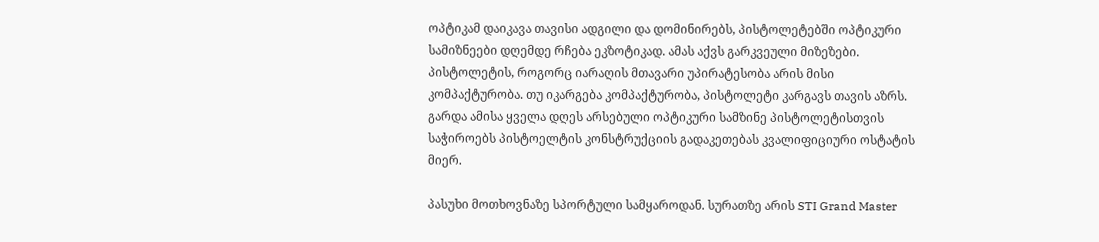ოპტიკამ დაიკავა თავისი ადგილი და დომინირებს, პისტოლეტებში ოპტიკური სამიზნეები დღემდე რჩება ეკზოტიკად. ამას აქვს გარკვეული მიზეზები. პისტოლეტის, როგორც იარაღის მთავარი უპირატესობა არის მისი კომპაქტურობა. თუ იკარგება კომპაქტურობა, პისტოლეტი კარგავს თავის აზრს. გარდა ამისა ყველა დღეს არსებული ოპტიკური სამზინე პისტოლეტისთვის საჭიროებს პისტოელტის კონსტრუქციის გადაკეთებას კვალიფიციური ოსტატის მიერ.

პასუხი მოთხოვნაზე სპორტული სამყაროდან. სურათზე არის STI Grand Master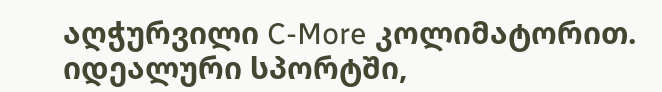აღჭურვილი C-More კოლიმატორით. იდეალური სპორტში,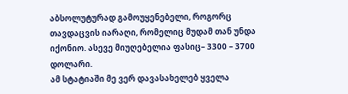აბსოლუტურად გამოუყენებელი, როგორც თავდაცვის იარაღი, რომელიც მუდამ თან უნდა იქონიო. ასევე მიუღებელია ფასიც– 3300 – 3700 დოლარი.
ამ სტატიაში მე ვერ დავასახელებ ყველა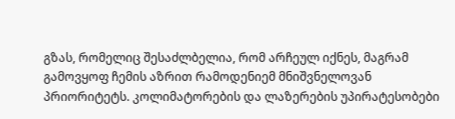გზას, რომელიც შესაძლბელია, რომ არჩეულ იქნეს, მაგრამ გამოვყოფ ჩემის აზრით რამოდენიემ მნიშვნელოვან პრიორიტეტს. კოლიმატორების და ლაზერების უპირატესობები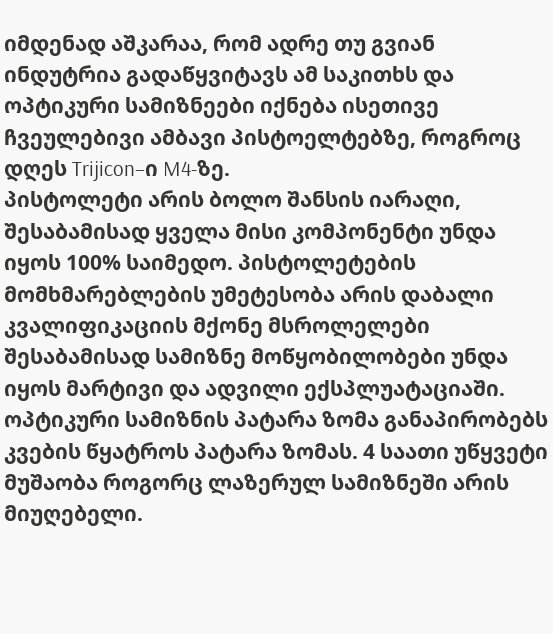იმდენად აშკარაა, რომ ადრე თუ გვიან ინდუტრია გადაწყვიტავს ამ საკითხს და ოპტიკური სამიზნეები იქნება ისეთივე ჩვეულებივი ამბავი პისტოელტებზე, როგროც დღეს Trijicon–ი M4-ზე.
პისტოლეტი არის ბოლო შანსის იარაღი, შესაბამისად ყველა მისი კომპონენტი უნდა იყოს 100% საიმედო. პისტოლეტების მომხმარებლების უმეტესობა არის დაბალი კვალიფიკაციის მქონე მსროლელები შესაბამისად სამიზნე მოწყობილობები უნდა იყოს მარტივი და ადვილი ექსპლუატაციაში. ოპტიკური სამიზნის პატარა ზომა განაპირობებს კვების წყატროს პატარა ზომას. 4 საათი უწყვეტი მუშაობა როგორც ლაზერულ სამიზნეში არის მიუღებელი.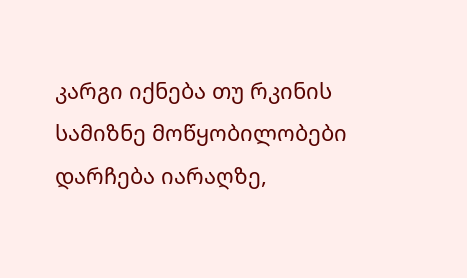კარგი იქნება თუ რკინის სამიზნე მოწყობილობები დარჩება იარაღზე,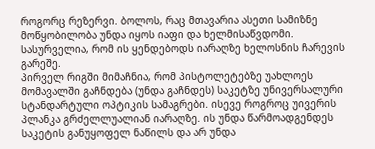როგორც რეზერვი. ბოლოს, რაც მთავარია ასეთი სამიზნე მოწყობილობა უნდა იყოს იაფი და ხელმისაწვდომი. სასურველია, რომ ის ყენდებოდს იარაღზე ხელოსნის ჩარევის გარეშე.
პირველ რიგში მიმაჩნია, რომ პისტოლეტებზე უახლოეს მომავალში გაჩნდება (უნდა გაჩნდეს) საკეტზე უნივერსალური სტანდარტული ოპტიკის სამაგრები. ისევე როგროც უივერის პლანკა გრძელლუალიან იარაღზე. ის უნდა წარმოადგენდეს საკეტის განუყოფელ ნაწილს და არ უნდა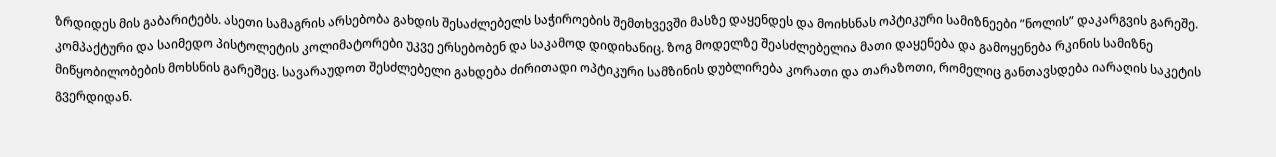ზრდიდეს მის გაბარიტებს. ასეთი სამაგრის არსებობა გახდის შესაძლებელს საჭიროების შემთხვევში მასზე დაყენდეს და მოიხსნას ოპტიკური სამიზნეები ”ნოლის” დაკარგვის გარეშე. კომპაქტური და საიმედო პისტოლეტის კოლიმატორები უკვე ერსებობენ და საკამოდ დიდიხანიც. ზოგ მოდელზე შეასძლებელია მათი დაყენება და გამოყენება რკინის სამიზნე მიწყობილობების მოხსნის გარეშეც. სავარაუდოთ შესძლებელი გახდება ძირითადი ოპტიკური სამზინის დუბლირება კორათი და თარაზოთი, რომელიც განთავსდება იარაღის საკეტის გვერდიდან.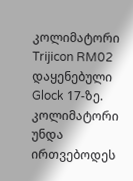კოლიმატორი Trijicon RM02 დაყენებული Glock 17-ზე.
კოლიმატორი უნდა ირთვებოდეს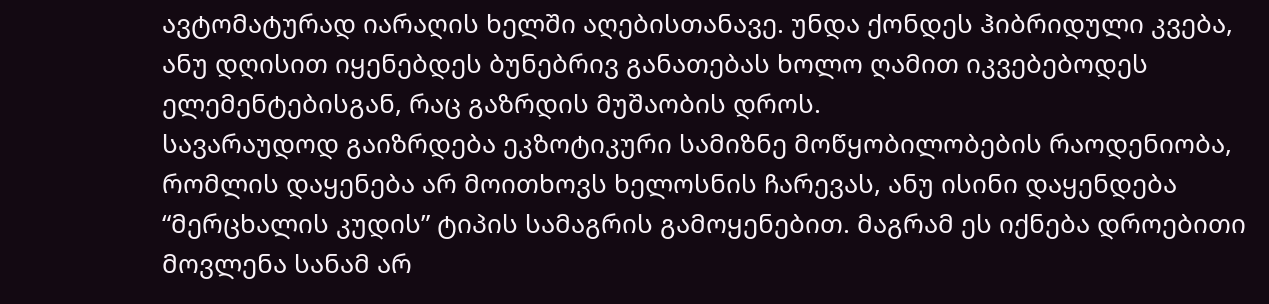ავტომატურად იარაღის ხელში აღებისთანავე. უნდა ქონდეს ჰიბრიდული კვება, ანუ დღისით იყენებდეს ბუნებრივ განათებას ხოლო ღამით იკვებებოდეს ელემენტებისგან, რაც გაზრდის მუშაობის დროს.
სავარაუდოდ გაიზრდება ეკზოტიკური სამიზნე მოწყობილობების რაოდენიობა, რომლის დაყენება არ მოითხოვს ხელოსნის ჩარევას, ანუ ისინი დაყენდება “მერცხალის კუდის” ტიპის სამაგრის გამოყენებით. მაგრამ ეს იქნება დროებითი მოვლენა სანამ არ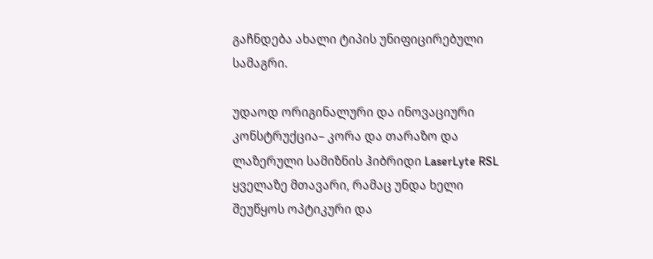გაჩნდება ახალი ტიპის უნიფიცირებული სამაგრი.

უდაოდ ორიგინალური და ინოვაციური კონსტრუქცია– კორა და თარაზო და ლაზერული სამიზნის ჰიბრიდი LaserLyte RSL
ყველაზე მთავარი, რამაც უნდა ხელი შეუწყოს ოპტიკური და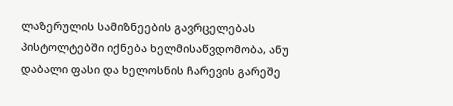ლაზერულის სამიზნეების გავრცელებას პისტოლტებში იქნება ხელმისაწვდომობა, ანუ დაბალი ფასი და ხელოსნის ჩარევის გარეშე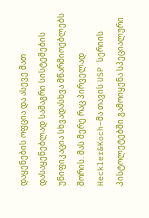დაყენების ოფცია და ასევე მათ დასაყენებლად სამაგრი სისტემების უნიფიკაცია სხვადასხვა მწარმიოებლებს შორის. მას მერე რაც პირველად Heckler&Koch–მა თავის USP სერიის პისტოლეტებში გამოიყენა სპეციალური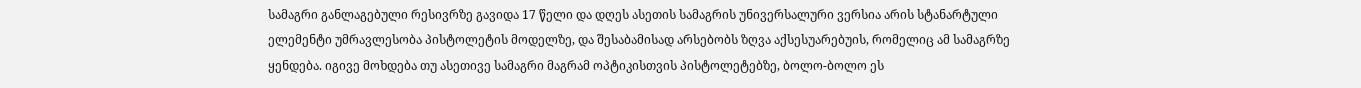სამაგრი განლაგებული რესივრზე გავიდა 17 წელი და დღეს ასეთის სამაგრის უნივერსალური ვერსია არის სტანარტული ელემენტი უმრავლესობა პისტოლეტის მოდელზე, და შესაბამისად არსებობს ზღვა აქსესუარებუის, რომელიც ამ სამაგრზე ყენდება. იგივე მოხდება თუ ასეთივე სამაგრი მაგრამ ოპტიკისთვის პისტოლეტებზე, ბოლო-ბოლო ეს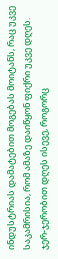ინდუსტრიას დამატებით მოგებას მოიტანს, რაც უკვე საკამრისია, რომ ამაზე დაიწყონ ფიქრი უკვე დღეს. ჯერ-ჯერობით დღეს ისევე, როგორც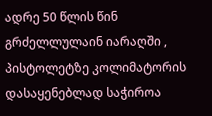ადრე 50 წლის წინ გრძელლულაინ იარაღში , პისტოლეტზე კოლიმატორის დასაყენებლად საჭიროა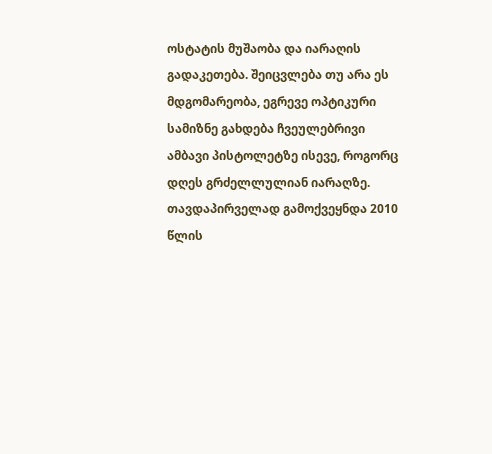ოსტატის მუშაობა და იარაღის გადაკეთება. შეიცვლება თუ არა ეს მდგომარეობა, ეგრევე ოპტიკური სამიზნე გახდება ჩვეულებრივი ამბავი პისტოლეტზე ისევე, როგორც დღეს გრძელლულიან იარაღზე.
თავდაპირველად გამოქვეყნდა 2010 წლის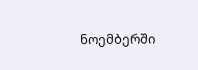ნოემბერში